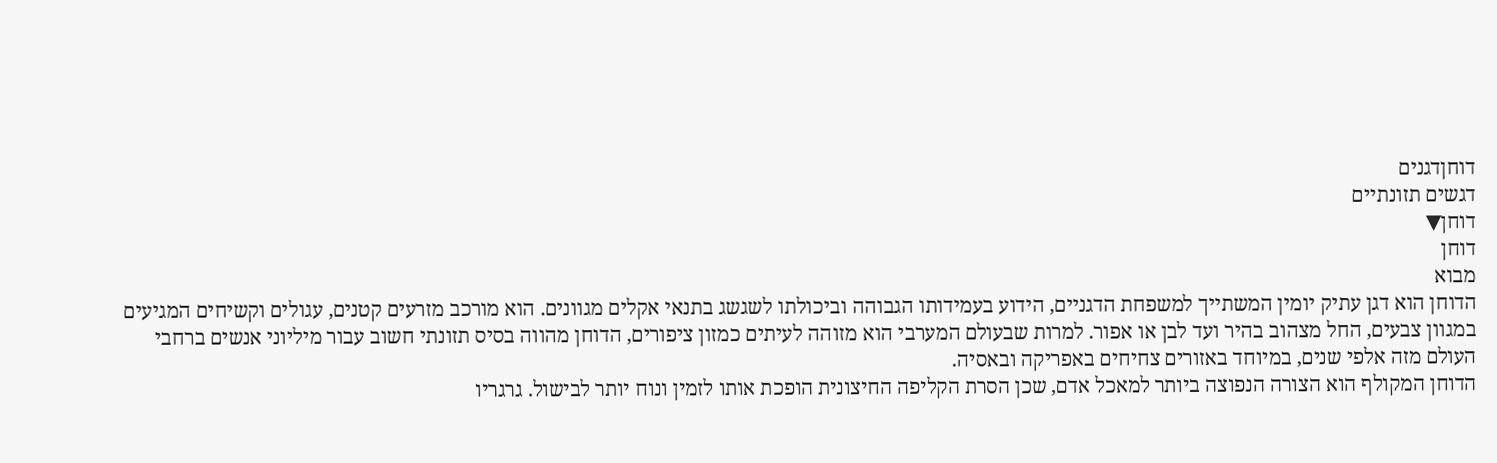דוחןדגנים
דגשים תזונתיים
דוחן▼
דוחן
מבוא
הדוחן הוא דגן עתיק יומין המשתייך למשפחת הדגניים, הידוע בעמידותו הגבוהה וביכולתו לשגשג בתנאי אקלים מגוונים. הוא מורכב מזרעים קטנים, עגולים וקשיחים המגיעים במגוון צבעים, החל מצהוב בהיר ועד לבן או אפור. למרות שבעולם המערבי הוא מזוהה לעיתים כמזון ציפורים, הדוחן מהווה בסיס תזונתי חשוב עבור מיליוני אנשים ברחבי העולם מזה אלפי שנים, במיוחד באזורים צחיחים באפריקה ובאסיה.
הדוחן המקולף הוא הצורה הנפוצה ביותר למאכל אדם, שכן הסרת הקליפה החיצונית הופכת אותו לזמין ונוח יותר לבישול. גרגריו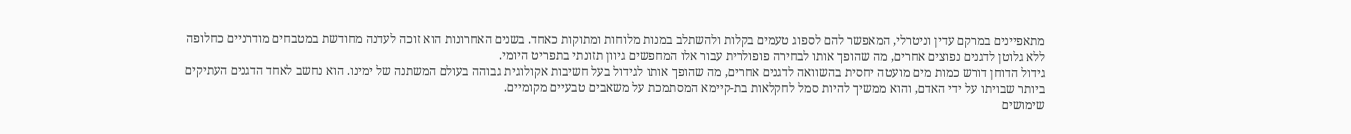מתאפיינים במרקם עדין וניטרלי, המאפשר להם לספוג טעמים בקלות ולהשתלב במנות מלוחות ומתוקות כאחד. בשנים האחרונות הוא זוכה לעדנה מחודשת במטבחים מודרניים כחלופה ללא גלוטן לדגנים נפוצים אחרים, מה שהופך אותו לבחירה פופולרית עבור אלו המחפשים גיוון תזונתי בתפריט היומי.
גידול הדוחן דורש כמות מים מועטה יחסית בהשוואה לדגנים אחרים, מה שהופך אותו לגידול בעל חשיבות אקולוגית גבוהה בעולם המשתנה של ימינו. הוא נחשב לאחד הדגנים העתיקים ביותר שבויתו על ידי האדם, והוא ממשיך להיות סמל לחקלאות בת-קיימא המסתמכת על משאבים טבעיים מקומיים.
שימושים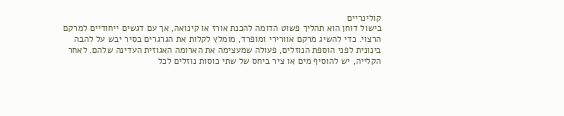קולינריים
בישול דוחן הוא תהליך פשוט הדומה להכנת אורז או קינואה, אך עם דגשים ייחודיים למרקם הרצוי. כדי להשיג מרקם אוורירי ומופרד, מומלץ לקלות את הגרגרים בסיר יבש על להבה בינונית לפני הוספת הנוזלים, פעולה שמעצימה את הארומה האגוזית העדינה שלהם. לאחר הקלייה, יש להוסיף מים או ציר ביחס של שתי כוסות נוזלים לכל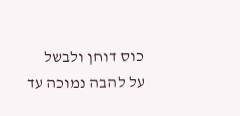כוס דוחן ולבשל על להבה נמוכה עד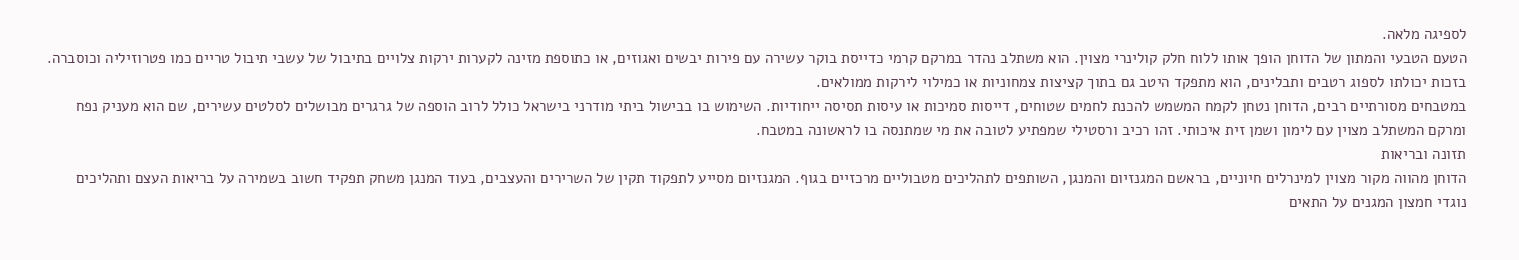לספיגה מלאה.
הטעם הטבעי והמתון של הדוחן הופך אותו ללוח חלק קולינרי מצוין. הוא משתלב נהדר במרקם קרמי כדייסת בוקר עשירה עם פירות יבשים ואגוזים, או כתוספת מזינה לקערות ירקות צלויים בתיבול של עשבי תיבול טריים כמו פטרוזיליה וכוסברה. בזכות יכולתו לספוג רטבים ותבלינים, הוא מתפקד היטב גם בתוך קציצות צמחוניות או כמילוי לירקות ממולאים.
במטבחים מסורתיים רבים, הדוחן נטחן לקמח המשמש להכנת לחמים שטוחים, דייסות סמיכות או עיסות תסיסה ייחודיות. השימוש בו בבישול ביתי מודרני בישראל כולל לרוב הוספה של גרגרים מבושלים לסלטים עשירים, שם הוא מעניק נפח ומרקם המשתלב מצוין עם לימון ושמן זית איכותי. זהו רכיב ורסטילי שמפתיע לטובה את מי שמתנסה בו לראשונה במטבח.
תזונה ובריאות
הדוחן מהווה מקור מצוין למינרלים חיוניים, בראשם המגנזיום והמנגן, השותפים לתהליכים מטבוליים מרכזיים בגוף. המגנזיום מסייע לתפקוד תקין של השרירים והעצבים, בעוד המנגן משחק תפקיד חשוב בשמירה על בריאות העצם ותהליכים נוגדי חמצון המגנים על התאים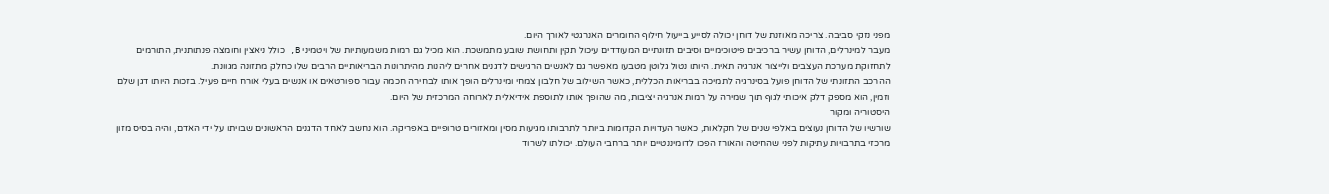מפני נזקי סביבה. צריכה מאוזנת של דוחן יכולה לסייע בייעול חילוף החומרים האנרגטי לאורך היום.
מעבר למינרלים, הדוחן עשיר ברכיבים פיטוכימיים וסיבים תזונתיים המעודדים עיכול תקין ותחושת שובע מתמשכת. הוא מכיל גם רמות משמעותיות של ויטמיני B, כולל ניאצין וחומצה פנתותנית, התורמים לתחזוקת מערכת העצבים ולייצור אנרגיה תאית. היותו נטול גלוטן מטבעו מאפשר גם לאנשים הרגישים לדגנים אחרים ליהנות מהיתרונות הבריאותיים הרבים שלו כחלק מתזונה מגוונת.
ההרכב התזונתי של הדוחן פועל בסינרגיה לתמיכה בבריאות הכללית, כאשר השילוב של חלבון צמחי ומינרלים הופך אותו לבחירה חכמה עבור ספורטאים או אנשים בעלי אורח חיים פעיל. בזכות היותו דגן שלם וזמין, הוא מספק דלק איכותי לגוף תוך שמירה על רמות אנרגיה יציבות, מה שהופך אותו לתוספת אידיאלית לארוחה המרכזית של היום.
היסטוריה ומקור
שורשיו של הדוחן נעוצים באלפי שנים של חקלאות, כאשר העדויות הקדומות ביותר לתרבותו מגיעות מסין ומאזורים טרופיים באפריקה. הוא נחשב לאחד הדגנים הראשונים שבויתו על ידי האדם, והיה בסיס מזון מרכזי בתרבויות עתיקות לפני שהחיטה והאורז הפכו לדומיננטיים יותר ברחבי העולם. יכולתו לשרוד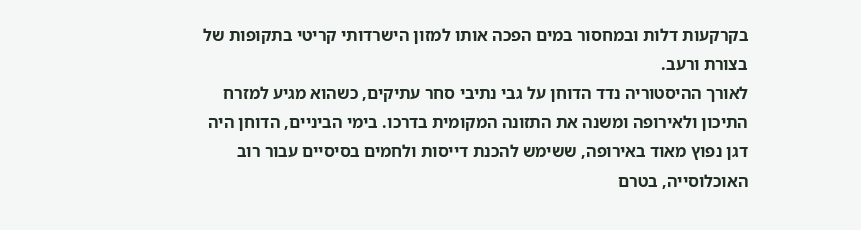בקרקעות דלות ובמחסור במים הפכה אותו למזון הישרדותי קריטי בתקופות של בצורת ורעב.
לאורך ההיסטוריה נדד הדוחן על גבי נתיבי סחר עתיקים, כשהוא מגיע למזרח התיכון ולאירופה ומשנה את התזונה המקומית בדרכו. בימי הביניים, הדוחן היה דגן נפוץ מאוד באירופה, ששימש להכנת דייסות ולחמים בסיסיים עבור רוב האוכלוסייה, בטרם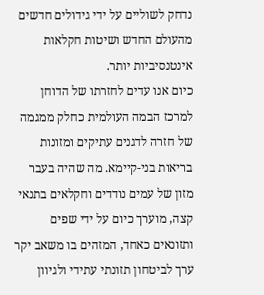נדחק לשוליים על ידי גידולים חדשים מהעולם החדש ושיטות חקלאות אינטנסיביות יותר.
כיום אנו עדים לחזרתו של הדוחן למרכז הבמה העולמית כחלק ממגמה של חזרה לדגנים עתיקים ומזונות בריאות בני-קיימא. מה שהיה בעבר מזון של עמים נודדים וחקלאים בתנאי קצה, מוערך כיום על ידי שפים ותזונאים כאחד, המזהים בו משאב יקר ערך לביטחון תזונתי עתידי ולגיוון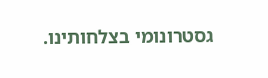גסטרונומי בצלחותינו.